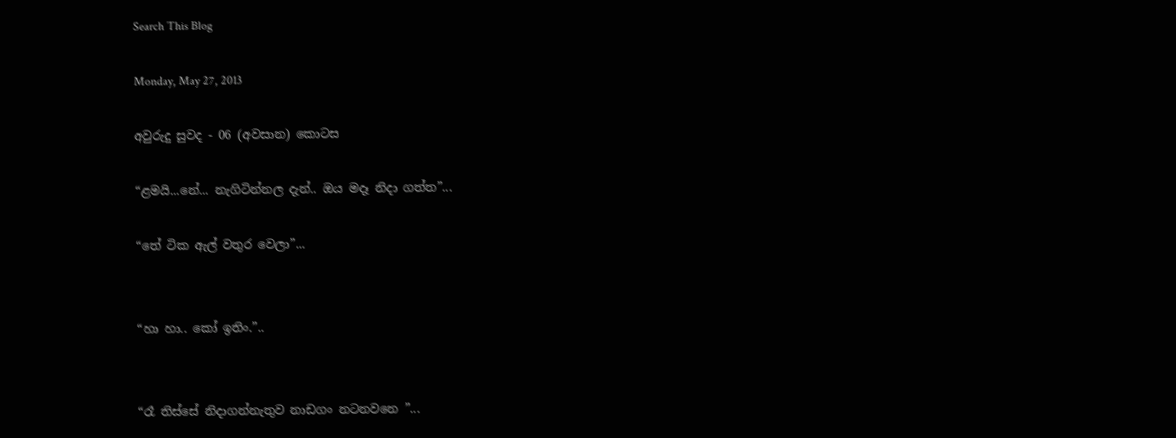Search This Blog

Monday, May 27, 2013

අවුරුදු සුවද - 06 (අවසාන) කොටස

“ළමයි...නේ... නැගිටින්නල දැන්.. ඔය මදෑ නිදා ගත්ත”...

“තේ ටික ඇල් වතුර වෙලා”...


“හා හා.. කෝ ඉතිං.”..


“රෑ තිස්සේ නිදාගන්නැතුව නාඩගං නටනවනෙ ”...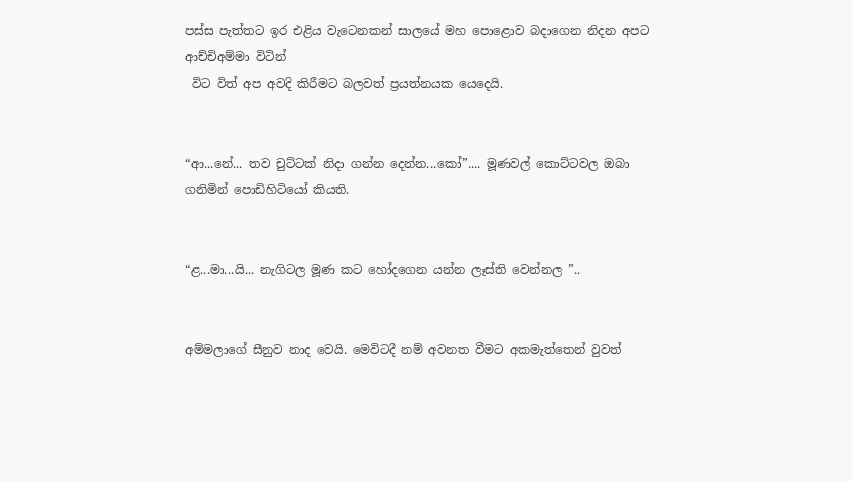පස්ස පැත්තට ඉර එළිය වැටෙනකන් සාලයේ මහ පොළොව බදාගෙන නිදන අපට ආච්චිඅම්මා විටින්
 විට විත් අප අවදි කිරීමට බලවත් ප්‍රයත්නයක යෙදෙයි.


“ආ...නේ... තව චුට්ටක් නිදා ගන්න දෙන්න...කෝ”.... මූණවල් කොට්ටවල ඔබා ගනිමින් පොඩිහිටියෝ කියති.


“ළ...මා...යි... නැගිටල මූණ කට හෝදගෙන යන්න ලෑස්ති වෙන්නල ”..


අම්මලාගේ සීනුව නාද වෙයි. මෙවිටදී නම් අවනත වීමට අකමැත්තෙන් වුවත්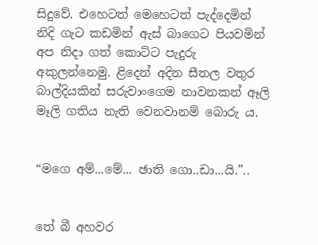සිදුවේ. එහෙටත් මෙහෙටත් පැද්දෙමින් නිදි ගැට කඩමින් ඇස් බාගෙට පියවමින් අප නිදා ගත් කොට්ට පැදුරු අකුලන්නෙමු. ළිදෙන් අදින සීතල වතුර බාල්දියකින් සරුවාංගෙම නාවනකන් ඈලි මෑලි ගතිය නැති වෙනවානම් බොරු ය.


“මගෙ අම්...මේ... ඡාති ගො..ඩා...යි.”..


තේ බී අහවර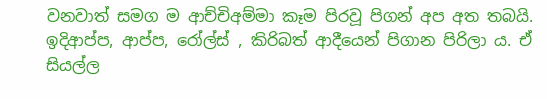වනවාත් සමග ම ආච්චිඅම්මා කෑම පිරවූ පිගන් අප අත තබයි. ඉදිආප්ප, ආප්ප, රෝල්ස් , කිරිබත් ආදීයෙන් පිගාන පිරිලා ය. ඒ සියල්ල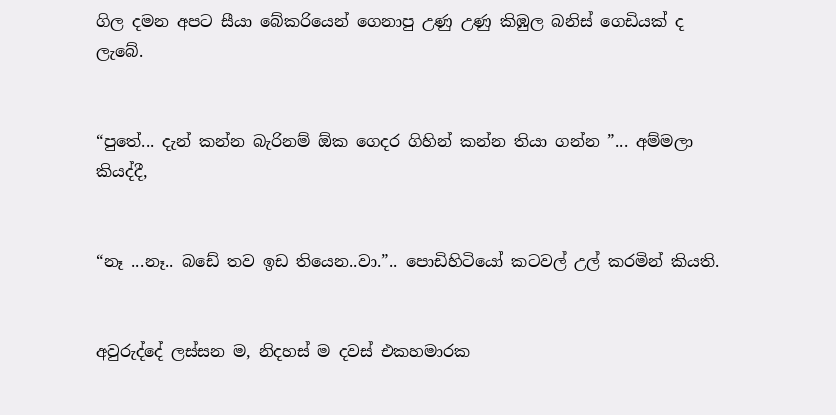ගිල දමන අපට සීයා බේකරියෙන් ගෙනාපු උණු උණු කිඹුල බනිස් ගෙඩියක් ද ලැබේ.


“පුතේ... දැන් කන්න බැරිනම් ඕක ගෙදර ගිහින් කන්න තියා ගන්න ”... අම්මලා කියද්දී,


“නෑ ...නෑ.. බඩේ තව ඉඩ තියෙන..වා.”.. පොඩිහිටියෝ කටවල් උල් කරමින් කියති.


අවුරුද්දේ ලස්සන ම, නිදහස් ම දවස් එකහමාරක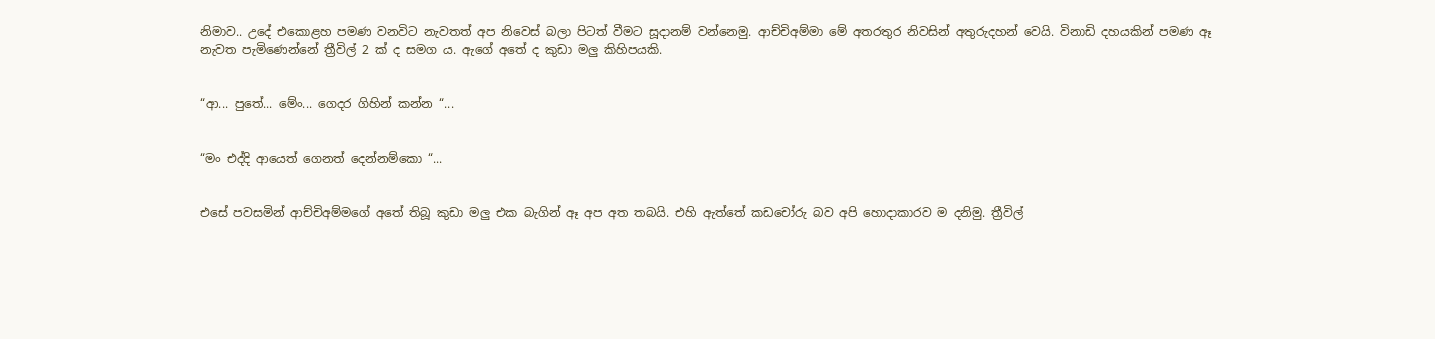නිමාව.. උදේ එකොළහ පමණ වනවිට නැවතත් අප නිවෙස් බලා පිටත් වීමට සූදානම් වන්නෙමු. ආච්චිඅම්මා මේ අතරතුර නිවසින් අතුරුදහන් වෙයි. විනාඩි දහයකින් පමණ ඈ නැවත පැමිණෙන්නේ ත්‍රීවිල් 2 ක් ද සමග ය. ඇගේ අතේ ද කුඩා මලු කිහිපයකි.


“ආ... පුතේ... මේං... ගෙදර ගිහින් කන්න “...


“මං එද්දි ආයෙත් ගෙනත් දෙන්නම්කො “...


එසේ පවසමින් ආච්චිඅම්මගේ අතේ තිබූ කුඩා මලු එක බැගින් ඈ අප අත තබයි. එහි ඇත්තේ කඩචෝරු බව අපි හොදාකාරව ම දනිමු. ත්‍රීවිල්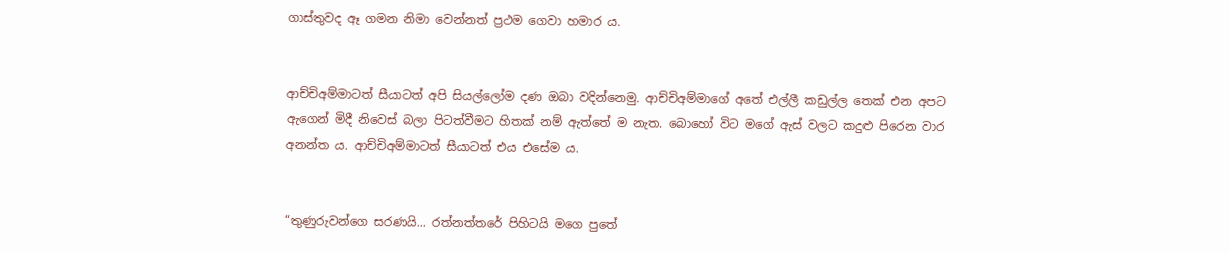ගාස්තුවද ඈ ගමන නිමා වෙන්නත් ප්‍රථම ගෙවා හමාර ය.


ආච්චිඅම්මාටත් සීයාටත් අපි සියල්ලෝම දණ ඔබා වදින්නෙමු. ආච්චිඅම්මාගේ අතේ එල්ලී කඩුල්ල තෙක් එන අපට ඇගෙන් මිදී නිවෙස් බලා පිටත්වීමට හිතක් නම් ඇත්තේ ම නැත. බොහෝ විට මගේ ඇස් වලට කදුළු පිරෙන වාර අනන්ත ය. ආච්චිඅම්මාටත් සීයාටත් එය එසේම ය.


“තුණුරුවන්ගෙ සරණයි... රත්නත්තරේ පිහිටයි මගෙ පුතේ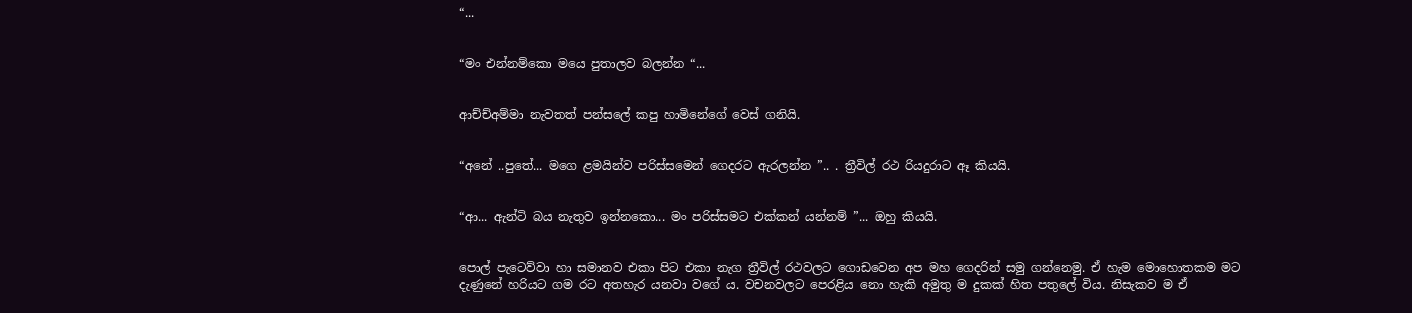“...


“මං එන්නම්කො මයෙ පුතාලව බලන්න “...


ආච්ච්අම්මා නැවතත් පන්සලේ කපු හාමිනේගේ වෙස් ගනියි.


“අනේ ..පුතේ... මගෙ ළමයින්ව පරිස්සමෙන් ගෙදරට ඇරලන්න ”.. . ත්‍රීවිල් රථ රියදුරාට ඈ කියයි.


“ආ... ඇන්ටි බය නැතුව ඉන්නකො... මං පරිස්සමට එක්කන් යන්නම් ”... ඔහු කියයි.


පොල් පැටෙව්වා හා සමානව එකා පිට එකා නැග ත්‍රීවිල් රථවලට ගොඩවෙන අප මහ ගෙදරින් සමු ගන්නෙමු. ඒ හැම මොහොතකම මට දැණුනේ හරියට ගම රට අතහැර යනවා වගේ ය. වචනවලට පෙරළිය නො හැකි අමුතු ම දුකක් හිත පතුලේ විය. නිසැකව ම ඒ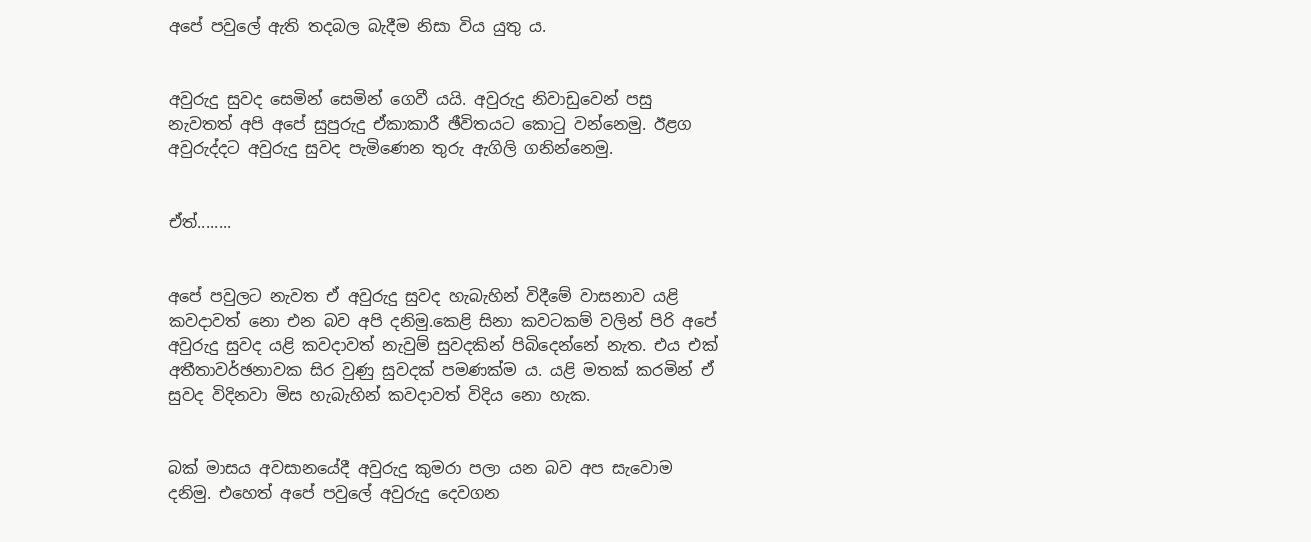අපේ පවුලේ ඇති තදබල බැදීම නිසා විය යුතු ය.


අවුරුදු සුවද සෙමින් සෙමින් ගෙවී යයි. අවුරුදු නිවාඩුවෙන් පසු නැවතත් අපි අපේ සුපුරුදු ඒකාකාරී ඡීවිතයට කොටු වන්නෙමු. ඊළග අවුරුද්දට අවුරුදු සුවද පැමිණෙන තුරු ඇගිලි ගනින්නෙමු.


ඒත්........


අපේ පවුලට නැවත ඒ අවුරුදු සුවද හැබැහින් විදීමේ වාසනාව යළි කවදාවත් නො එන බව අපි දනිමු.කෙළි සිනා කවටකම් වලින් පිරි අපේ අවුරුදු සුවද යළි කවදාවත් නැවුම් සුවදකින් පිබිදෙන්නේ නැත. එය එක් අතීතාවර්ඡනාවක සිර වුණු සුවදක් පමණක්ම ය. යළි මතක් කරමින් ඒ සුවද විදිනවා මිස හැබැහින් කවදාවත් විදිය නො හැක.


බක් මාසය අවසානයේදී අවුරුදු කුමරා පලා යන බව අප සැවොම දනිමු. එහෙත් අපේ පවුලේ අවුරුදු දෙවගන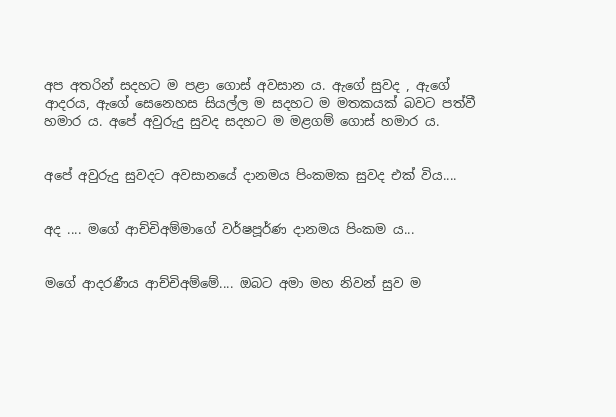අප අතරින් සදහට ම පළා ගොස් අවසාන ය. ඇගේ සුවද , ඇගේ ආදරය, ඇගේ සෙනෙහස සියල්ල ම සදහට ම මතකයක් බවට පත්වී හමාර ය. අපේ අවුරුදු සුවද සදහට ම මළගම් ගොස් හමාර ය.


අපේ අවුරුදු සුවදට අවසානයේ දානමය පිංකමක සුවද එක් විය....


අද .... මගේ ආච්චිඅම්මාගේ වර්ෂපූර්ණ දානමය පිංකම ය...


මගේ ආදරණීය ආච්චිඅම්මේ.... ඔබට අමා මහ නිවන් සුව ම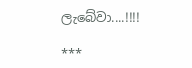ලැබේවා....!!!!

***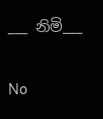___ නිමි___

No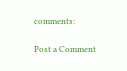comments:

Post a Comment